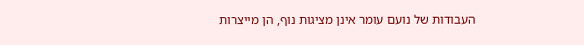העבודות של נועם עומר אינן מציגות נוף, הן מייצרות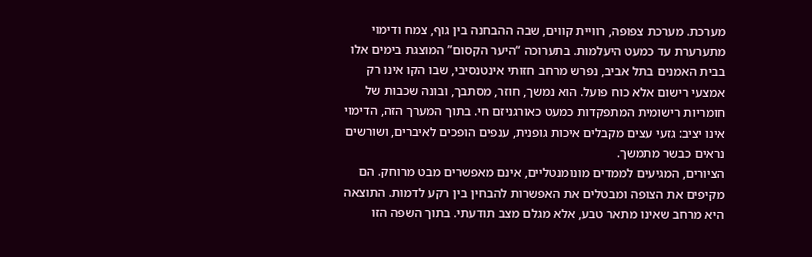מערכת. מערכת צפופה, רוויית קווים, שבה ההבחנה בין גוף, צמח ודימוי מתערערת עד כמעט היעלמות. בתערוכה “היער הקסום” המוצגת בימים אלו בבית האמנים בתל אביב, נפרש מרחב חזותי אינטנסיבי, שבו הקו אינו רק אמצעי רישום אלא כוח פועל. הוא נמשך, חוזר, מסתבך, ובונה שכבות של חומריות רישומית המתפקדות כמעט כאורגניזם חי. בתוך המערך הזה, הדימוי אינו יציב: גזעי עצים מקבלים איכות גופנית, ענפים הופכים לאיברים, ושורשים נראים כבשר מתמשך.
הציורים, המגיעים לממדים מונומנטליים, אינם מאפשרים מבט מרוחק. הם מקיפים את הצופה ומבטלים את האפשרות להבחין בין רקע לדמות. התוצאה היא מרחב שאינו מתאר טבע, אלא מגלם מצב תודעתי. בתוך השפה הזו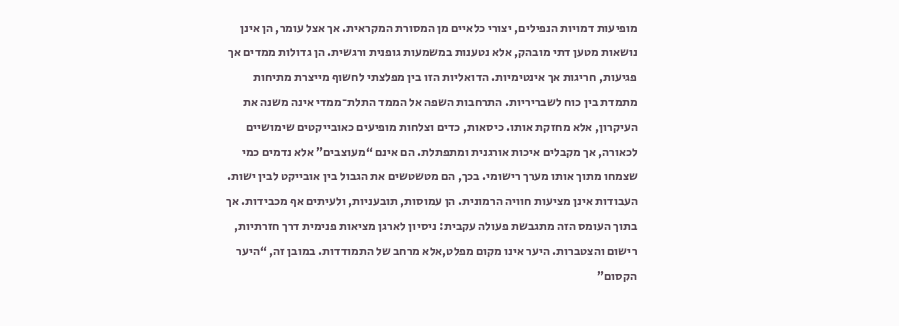מופיעות דמויות הנפילים, יצורי כלאיים מן המסורת המקראית. אך אצל עומר, הן אינן נושאות מטען דתי מובהק, אלא נטענות במשמעות גופנית ורגשית. הן גדולות ממדים אך פגיעות, חריגות אך אינטימיות. הדואליות הזו בין מפלצתי לחשוף מייצרת מתיחות מתמדת בין כוח לשבריריות. התרחבות השפה אל הממד התלת־ממדי אינה משנה את העיקרון, אלא מחזקת אותו. כיסאות, כדים וצלחות מופיעים כאובייקטים שימושיים לכאורה, אך מקבלים איכות אורגנית ומתפתלת. הם אינם “מעוצבים” אלא נדמים כמי שצמחו מתוך אותו מערך רישומי. בכך, הם מטשטשים את הגבול בין אובייקט לבין ישות. העבודות אינן מציעות חוויה הרמונית. הן עמוסות, תובעניות, ולעיתים אף מכבידות. אך בתוך העומס הזה מתגבשת פעולה עקבית: ניסיון לארגן מציאות פנימית דרך חזרתיות, רישום והצטברות. היער אינו מקום מפלט,אלא מרחב של התמודדות. במובן זה, “היער הקסום”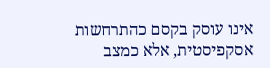אינו עוסק בקסם כהתרחשות אסקפיסטית, אלא כמצב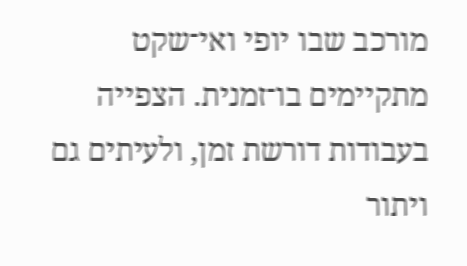מורכב שבו יופי ואי־שקט מתקיימים בו־זמנית. הצפייה בעבודות דורשת זמן, ולעיתים גם ויתור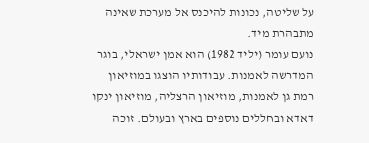על שליטה, נכונות להיכנס אל מערכת שאינה מתבהרת מיד.
נועם עומר (יליד 1982) הוא אמן ישראלי, בוגר המדרשה לאמנות. עבודותיו הוצגו במוזיאון רמת גן לאמנות, מוזיאון הרצליה, מוזיאון ינקו דאדא ובחללים נוספים בארץ ובעולם. זוכה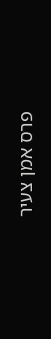פרס אמן צעיר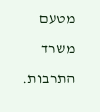מטעם משרד התרבות.